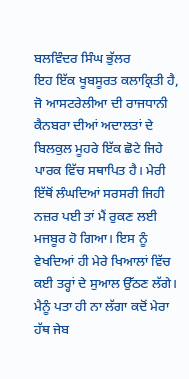ਬਲਵਿੰਦਰ ਸਿੰਘ ਭੁੱਲਰ
ਇਹ ਇੱਕ ਖੂਬਸੂਰਤ ਕਲਾਕ੍ਰਿਤੀ ਹੈ, ਜੋ ਆਸਟਰੇਲੀਆ ਦੀ ਰਾਜਧਾਨੀ ਕੈਨਬਰਾ ਦੀਆਂ ਅਦਾਲਤਾਂ ਦੇ ਬਿਲਕੁਲ ਮੂਹਰੇ ਇੱਕ ਛੋਟੇ ਜਿਹੇ ਪਾਰਕ ਵਿੱਚ ਸਥਾਪਿਤ ਹੈ। ਮੇਰੀ ਇੱਥੋਂ ਲੰਘਦਿਆਂ ਸਰਸਰੀ ਜਿਹੀ ਨਜ਼ਰ ਪਈ ਤਾਂ ਮੈਂ ਰੁਕਣ ਲਈ ਮਜਬੂਰ ਹੋ ਗਿਆ। ਇਸ ਨੂੰ ਵੇਖਦਿਆਂ ਹੀ ਮੇਰੇ ਖਿਆਲਾਂ ਵਿੱਚ ਕਈ ਤਰ੍ਹਾਂ ਦੇ ਸੁਆਲ ਉੱਠਣ ਲੱਗੇ। ਮੈਨੂੰ ਪਤਾ ਹੀ ਨਾ ਲੱਗਾ ਕਦੋਂ ਮੇਰਾ ਹੱਥ ਜੇਬ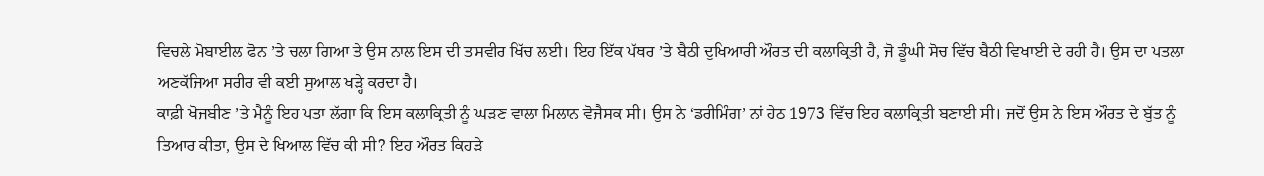ਵਿਚਲੇ ਮੋਬਾਈਲ ਫੋਨ ’ਤੇ ਚਲਾ ਗਿਆ ਤੇ ਉਸ ਨਾਲ ਇਸ ਦੀ ਤਸਵੀਰ ਖਿੱਚ ਲਈ। ਇਹ ਇੱਕ ਪੱਥਰ ’ਤੇ ਬੈਠੀ ਦੁਖਿਆਰੀ ਔਰਤ ਦੀ ਕਲਾਕ੍ਰਿਤੀ ਹੈ, ਜੋ ਡੂੰਘੀ ਸੋਚ ਵਿੱਚ ਬੈਠੀ ਵਿਖਾਈ ਦੇ ਰਹੀ ਹੈ। ਉਸ ਦਾ ਪਤਲਾ ਅਣਕੱਜਿਆ ਸਰੀਰ ਵੀ ਕਈ ਸੁਆਲ ਖੜ੍ਹੇ ਕਰਦਾ ਹੈ।
ਕਾਫ਼ੀ ਖੋਜਬੀਣ ’ਤੇ ਮੈਨੂੰ ਇਹ ਪਤਾ ਲੱਗਾ ਕਿ ਇਸ ਕਲਾਕ੍ਰਿਤੀ ਨੂੰ ਘੜਣ ਵਾਲਾ ਮਿਲਾਨ ਵੋਜੈਸਕ ਸੀ। ਉਸ ਨੇ ‘ਡਰੀਮਿੰਗ’ ਨਾਂ ਹੇਠ 1973 ਵਿੱਚ ਇਹ ਕਲਾਕ੍ਰਿਤੀ ਬਣਾਈ ਸੀ। ਜਦੋਂ ਉਸ ਨੇ ਇਸ ਔਰਤ ਦੇ ਬੁੱਤ ਨੂੰ ਤਿਆਰ ਕੀਤਾ, ਉਸ ਦੇ ਖਿਆਲ ਵਿੱਚ ਕੀ ਸੀ? ਇਹ ਔਰਤ ਕਿਹੜੇ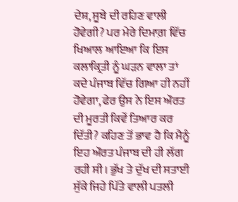ਦੇਸ਼, ਸੂਬੇ ਦੀ ਰਹਿਣ ਵਾਲੀ ਹੋਵੇਗੀ? ਪਰ ਮੇਰੇ ਦਿਮਾਗ਼ ਵਿੱਚ ਖਿਆਲ ਆਇਆ ਕਿ ਇਸ ਕਲਾਕ੍ਰਿਤੀ ਨੂੰ ਘੜਨ ਵਾਲਾ ਤਾਂ ਕਦੇ ਪੰਜਾਬ ਵਿੱਚ ਗਿਆ ਹੀ ਨਹੀਂ ਹੋਵੇਗਾ, ਫੇਰ ਉਸ ਨੇ ਇਸ ਔਰਤ ਦੀ ਮੂਰਤੀ ਕਿਵੇਂ ਤਿਆਰ ਕਰ ਦਿੱਤੀ? ਕਹਿਣ ਤੋਂ ਭਾਵ ਹੈ ਕਿ ਮੈਨੂੰ ਇਹ ਔਰਤ ਪੰਜਾਬ ਦੀ ਹੀ ਲੱਗ ਰਹੀ ਸੀ। ਭੁੱਖ ਤੇ ਦੁੱਖ ਦੀ ਸਤਾਈ ਸੁੱਕੇ ਜਿਹੇ ਪਿੱਤੇ ਵਾਲੀ ਪਤਲੀ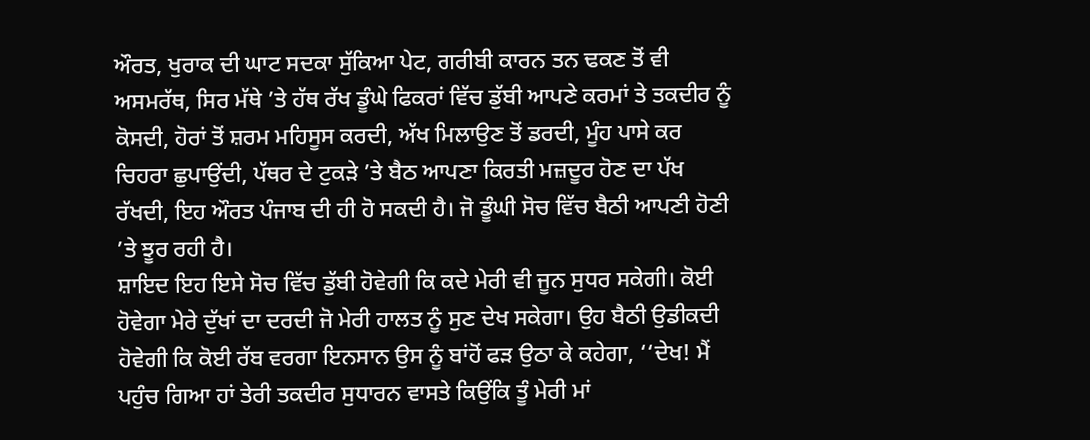ਔਰਤ, ਖੁਰਾਕ ਦੀ ਘਾਟ ਸਦਕਾ ਸੁੱਕਿਆ ਪੇਟ, ਗਰੀਬੀ ਕਾਰਨ ਤਨ ਢਕਣ ਤੋਂ ਵੀ ਅਸਮਰੱਥ, ਸਿਰ ਮੱਥੇ ’ਤੇ ਹੱਥ ਰੱਖ ਡੂੰਘੇ ਫਿਕਰਾਂ ਵਿੱਚ ਡੁੱਬੀ ਆਪਣੇ ਕਰਮਾਂ ਤੇ ਤਕਦੀਰ ਨੂੰ ਕੋਸਦੀ, ਹੋਰਾਂ ਤੋਂ ਸ਼ਰਮ ਮਹਿਸੂਸ ਕਰਦੀ, ਅੱਖ ਮਿਲਾਉਣ ਤੋਂ ਡਰਦੀ, ਮੂੰਹ ਪਾਸੇ ਕਰ ਚਿਹਰਾ ਛੁਪਾਉਂਦੀ, ਪੱਥਰ ਦੇ ਟੁਕੜੇ ’ਤੇ ਬੈਠ ਆਪਣਾ ਕਿਰਤੀ ਮਜ਼ਦੂਰ ਹੋਣ ਦਾ ਪੱਖ ਰੱਖਦੀ, ਇਹ ਔਰਤ ਪੰਜਾਬ ਦੀ ਹੀ ਹੋ ਸਕਦੀ ਹੈ। ਜੋ ਡੂੰਘੀ ਸੋਚ ਵਿੱਚ ਬੈਠੀ ਆਪਣੀ ਹੋਣੀ ’ਤੇ ਝੂਰ ਰਹੀ ਹੈ।
ਸ਼ਾਇਦ ਇਹ ਇਸੇ ਸੋਚ ਵਿੱਚ ਡੁੱਬੀ ਹੋਵੇਗੀ ਕਿ ਕਦੇ ਮੇਰੀ ਵੀ ਜੂਨ ਸੁਧਰ ਸਕੇਗੀ। ਕੋਈ ਹੋਵੇਗਾ ਮੇਰੇ ਦੁੱਖਾਂ ਦਾ ਦਰਦੀ ਜੋ ਮੇਰੀ ਹਾਲਤ ਨੂੰ ਸੁਣ ਦੇਖ ਸਕੇਗਾ। ਉਹ ਬੈਠੀ ਉਡੀਕਦੀ ਹੋਵੇਗੀ ਕਿ ਕੋਈ ਰੱਬ ਵਰਗਾ ਇਨਸਾਨ ਉਸ ਨੂੰ ਬਾਂਹੋਂ ਫੜ ਉਠਾ ਕੇ ਕਹੇਗਾ, ‘‘ਦੇਖ! ਮੈਂ ਪਹੁੰਚ ਗਿਆ ਹਾਂ ਤੇਰੀ ਤਕਦੀਰ ਸੁਧਾਰਨ ਵਾਸਤੇ ਕਿਉਂਕਿ ਤੂੰ ਮੇਰੀ ਮਾਂ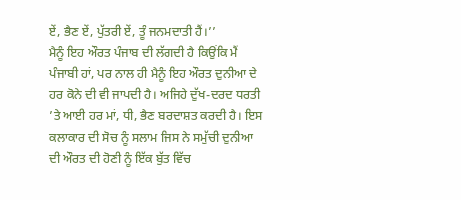ਏਂ, ਭੈਣ ਏਂ, ਪੁੱਤਰੀ ਏਂ, ਤੂੰ ਜਨਮਦਾਤੀ ਹੈਂ।’’
ਮੈਨੂੰ ਇਹ ਔਰਤ ਪੰਜਾਬ ਦੀ ਲੱਗਦੀ ਹੈ ਕਿਉਂਕਿ ਮੈਂ ਪੰਜਾਬੀ ਹਾਂ, ਪਰ ਨਾਲ ਹੀ ਮੈਨੂੰ ਇਹ ਔਰਤ ਦੁਨੀਆ ਦੇ ਹਰ ਕੋਨੇ ਦੀ ਵੀ ਜਾਪਦੀ ਹੈ। ਅਜਿਹੇ ਦੁੱਖ-ਦਰਦ ਧਰਤੀ ’ਤੇ ਆਈ ਹਰ ਮਾਂ, ਧੀ, ਭੈਣ ਬਰਦਾਸ਼ਤ ਕਰਦੀ ਹੈ। ਇਸ ਕਲਾਕਾਰ ਦੀ ਸੋਚ ਨੂੰ ਸਲਾਮ ਜਿਸ ਨੇ ਸਮੁੱਚੀ ਦੁਨੀਆ ਦੀ ਔਰਤ ਦੀ ਹੋਣੀ ਨੂੰ ਇੱਕ ਬੁੱਤ ਵਿੱਚ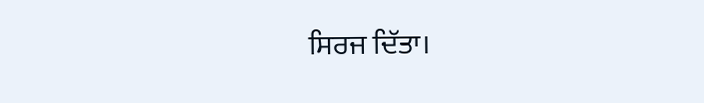ਸਿਰਜ ਦਿੱਤਾ।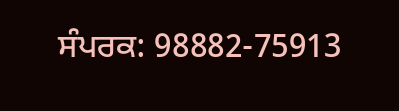ਸੰਪਰਕ: 98882-75913